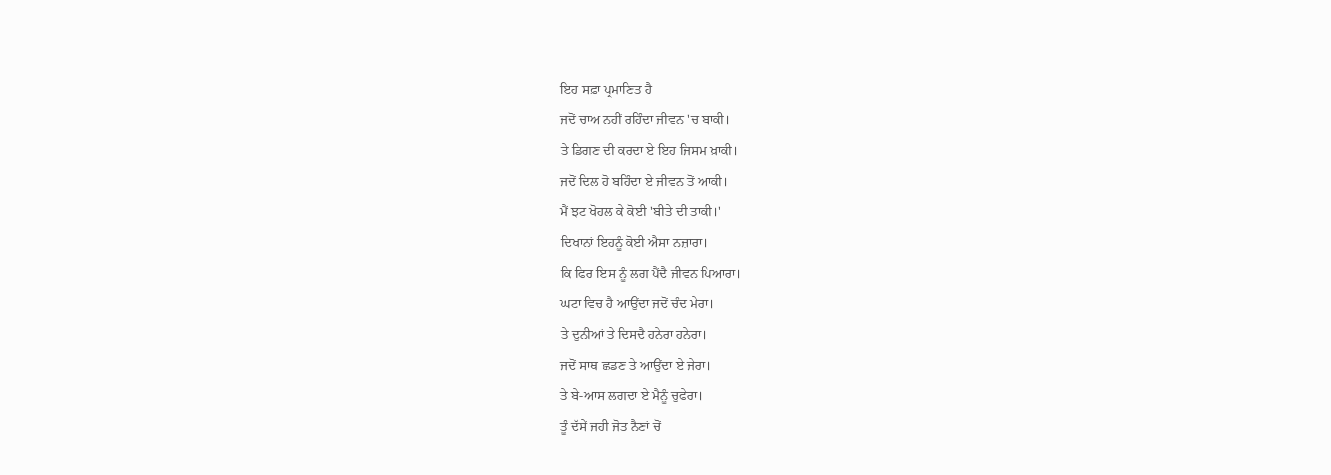ਇਹ ਸਫ਼ਾ ਪ੍ਰਮਾਣਿਤ ਹੈ
ਜਦੋਂ ਚਾਅ ਨਹੀਂ ਰਹਿੰਦਾ ਜੀਵਨ 'ਚ ਬਾਕੀ।
ਤੇ ਡਿਗਣ ਦੀ ਕਰਦਾ ਏ ਇਹ ਜਿਸਮ ਖ਼ਾਕੀ।
ਜਦੋਂ ਦਿਲ ਹੋ ਬਹਿੰਦਾ ਏ ਜੀਵਨ ਤੋਂ ਆਕੀ।
ਮੈਂ ਝਟ ਖੋਹਲ ਕੇ ਕੋਈ 'ਬੀਤੇ ਦੀ ਤਾਕੀ।'
ਦਿਖਾਨਾਂ ਇਹਨੂੰ ਕੋਈ ਐਸਾ ਨਜ਼ਾਰਾ।
ਕਿ ਫਿਰ ਇਸ ਨੂੰ ਲਗ ਪੈਂਦੈ ਜੀਵਨ ਪਿਆਰਾ।
ਘਟਾ ਵਿਚ ਹੈ ਆਉਂਦਾ ਜਦੋਂ ਚੰਦ ਮੇਰਾ।
ਤੇ ਦੁਨੀਆਂ ਤੇ ਦਿਸਦੈ ਹਨੇਰਾ ਹਨੇਰਾ।
ਜਦੋਂ ਸਾਥ ਛਡਣ ਤੇ ਆਉਂਦਾ ਏ ਜੇਰਾ।
ਤੇ ਬੇ-ਆਸ ਲਗਦਾ ਏ ਮੈਨੂੰ ਚੁਫੇਰਾ।
ਤੂੰ ਦੱਸੇਂ ਜਹੀ ਜੋਤ ਨੈਣਾਂ ਚੋਂ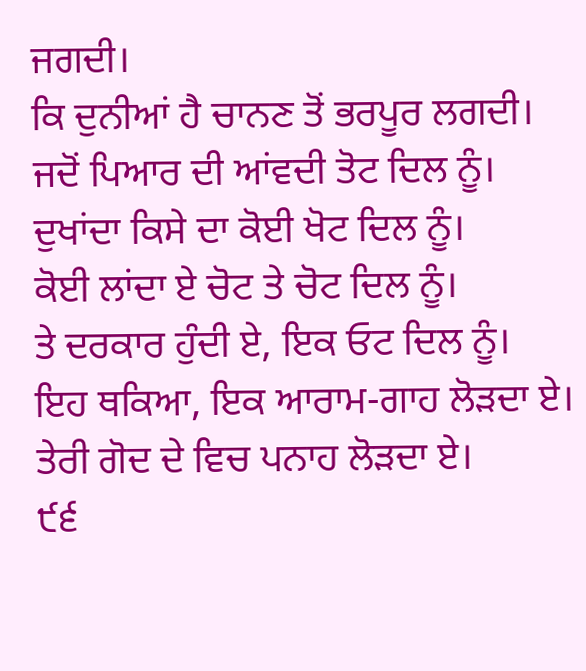ਜਗਦੀ।
ਕਿ ਦੁਨੀਆਂ ਹੈ ਚਾਨਣ ਤੋਂ ਭਰਪੂਰ ਲਗਦੀ।
ਜਦੋਂ ਪਿਆਰ ਦੀ ਆਂਵਦੀ ਤੋਟ ਦਿਲ ਨੂੰ।
ਦੁਖਾਂਦਾ ਕਿਸੇ ਦਾ ਕੋਈ ਖੋਟ ਦਿਲ ਨੂੰ।
ਕੋਈ ਲਾਂਦਾ ਏ ਚੋਟ ਤੇ ਚੋਟ ਦਿਲ ਨੂੰ।
ਤੇ ਦਰਕਾਰ ਹੁੰਦੀ ਏ, ਇਕ ਓਟ ਦਿਲ ਨੂੰ।
ਇਹ ਥਕਿਆ, ਇਕ ਆਰਾਮ-ਗਾਹ ਲੋੜਦਾ ਏ।
ਤੇਰੀ ਗੋਦ ਦੇ ਵਿਚ ਪਨਾਹ ਲੋੜਦਾ ਏ।
੯੬